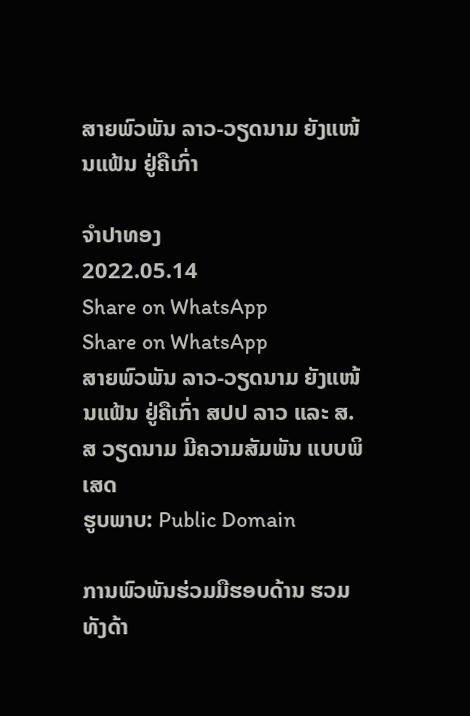ສາຍພົວພັນ ລາວ-ວຽດນາມ ຍັງແໜ້ນແຟ້ນ ຢູ່ຄືເກົ່າ

ຈຳປາທອງ
2022.05.14
Share on WhatsApp
Share on WhatsApp
ສາຍພົວພັນ ລາວ-ວຽດນາມ ຍັງແໜ້ນແຟ້ນ ຢູ່ຄືເກົ່າ ສປປ ລາວ ແລະ ສ.ສ ວຽດນາມ ມີຄວາມສັມພັນ ແບບພິເສດ
ຮູບພາບ: Public Domain

ການພົວພັນຮ່ວມມືຮອບດ້ານ ຮວມທັງດ້າ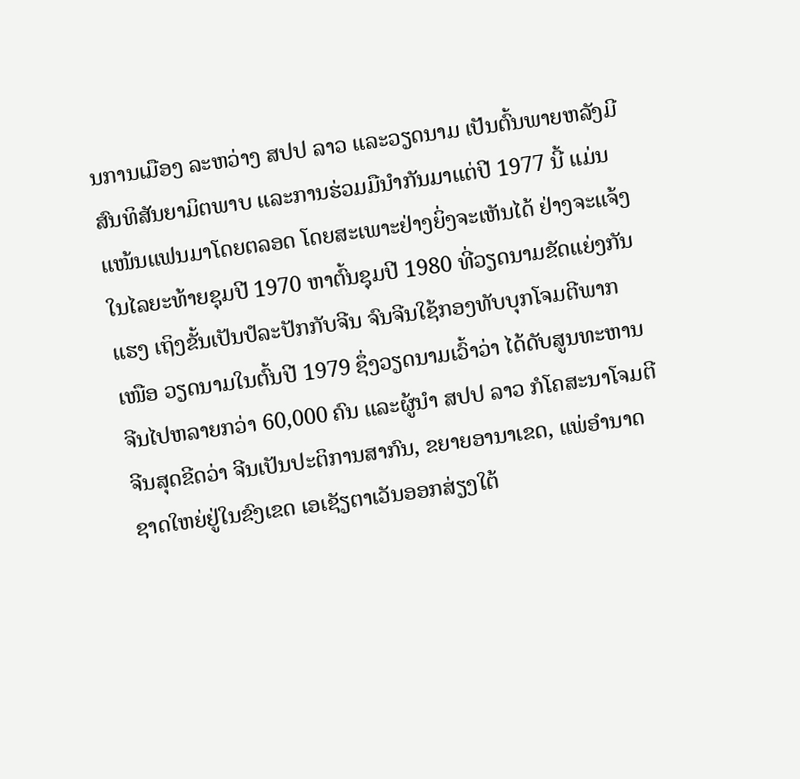ນການເມືອງ ລະຫວ່າງ ສປປ ລາວ ແລະວຽດນາມ ເປັນຕົ້ນພາຍຫລັງມີສົນທິສັນຍາມິຕພາບ ແລະການຮ່ວມມືນໍາກັນມາແຕ່ປີ 1977 ນີ້ ແມ່ນແໜ້ນແຟນມາໂດຍຕລອດ ໂດຍສະເພາະຢ່າງຍິ່ງຈະເຫັນໄດ້ ຢ່າງຈະແຈ້ງໃນໄລຍະທ້າຍຊຸມປີ 1970 ຫາຕົ້ນຊຸມປີ 1980 ທີ່ວຽດນາມຂັດແຍ່ງກັນແຮງ ເຖິງຂັ້ນເປັນປໍລະປັກກັບຈີນ ຈົນຈີນໃຊ້ກອງທັບບຸກໂຈມຕີພາກເໜືອ ວຽດນາມໃນຕົ້ນປີ 1979 ຊຶ່ງວຽດນາມເວົ້າວ່າ ໄດ້ດັບສູນທະຫານຈີນໄປຫລາຍກວ່າ 60,000 ຄົນ ແລະຜູ້ນໍາ ສປປ ລາວ ກໍໂຄສະນາໂຈມຕີຈີນສຸດຂີດວ່າ ຈີນເປັນປະຕິການສາກົນ, ຂຍາຍອານາເຂດ, ແພ່ອໍານາດຊາດໃຫຍ່ຢູ່ໃນຂົງເຂດ ເອເຊັຽຕາເວັນອອກສ່ຽງໃຕ້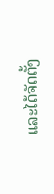ແລະໄດ້ຈັດຕັ້ງ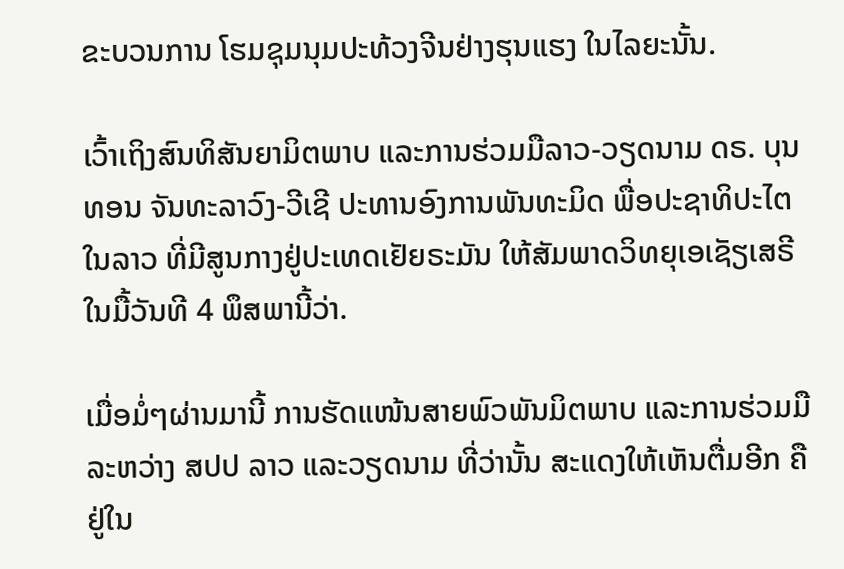ຂະບວນການ ໂຮມຊຸມນຸມປະທ້ວງຈີນຢ່າງຮຸນແຮງ ໃນໄລຍະນັ້ນ.

ເວົ້າເຖິງສົນທິສັນຍາມິຕພາບ ແລະການຮ່ວມມືລາວ-ວຽດນາມ ດຣ. ບຸນທອນ ຈັນທະລາວົງ-ວີເຊີ ປະທານອົງການພັນທະມິດ ພື່ອປະຊາທິປະໄຕໃນລາວ ທີ່ມີສູນກາງຢູ່ປະເທດເຢັຍຣະມັນ ໃຫ້ສັມພາດວິທຍຸເອເຊັຽເສຣີ ໃນມື້ວັນທີ 4 ພຶສພານີ້ວ່າ.

ເມື່ອມໍ່ໆຜ່ານມານີ້ ການຮັດແໜ້ນສາຍພົວພັນມິຕພາບ ແລະການຮ່ວມມືລະຫວ່າງ ສປປ ລາວ ແລະວຽດນາມ ທີ່ວ່ານັ້ນ ສະແດງໃຫ້ເຫັນຕື່ມອີກ ຄືຢູ່ໃນ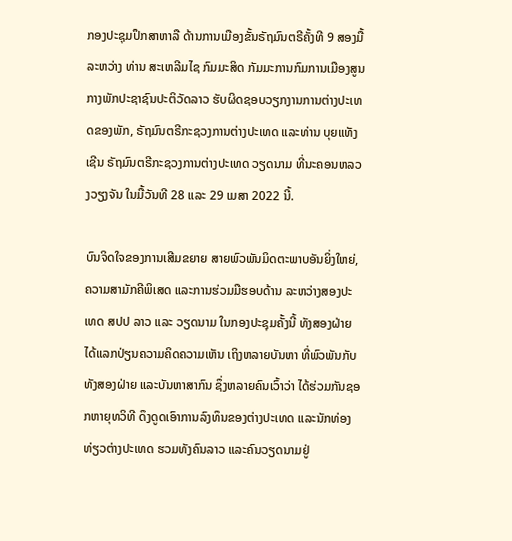ກອງປະຊຸມປຶກສາຫາລື ດ້ານການເມືອງຂັ້ນຣັຖມົນຕຣີຄັ້ງທີ 9 ສອງມື້ລະຫວ່າງ ທ່ານ ສະເຫລີມໄຊ ກົມມະສິດ ກັມມະການກົມການເມືອງສູນກາງພັກປະຊາຊົນປະຕິວັດລາວ ຮັບຜິດຊອບວຽກງານການຕ່າງປະເທດຂອງພັກ, ຣັຖມົນຕຣີກະຊວງການຕ່າງປະເທດ ແລະທ່ານ ບຸຍແທັງ ເຊີນ ຣັຖມົນຕຣີກະຊວງການຕ່າງປະເທດ ວຽດນາມ ທີ່ນະຄອນຫລວງວຽງຈັນ ໃນມື້ວັນທີ 28 ແລະ 29 ເມສາ 2022 ນີ້.

ບົນຈິດໃຈຂອງການເສີມຂຍາຍ ສາຍພົວພັນມິດຕະພາບອັນຍິ່ງໃຫຍ່, ຄວາມສາມັກຄີພິເສດ ແລະການຮ່ວມມືຮອບດ້ານ ລະຫວ່າງສອງປະເທດ ສປປ ລາວ ແລະ ວຽດນາມ ໃນກອງປະຊຸມຄັ້ງນີ້ ທັງສອງຝ່າຍໄດ້ແລກປ່ຽນຄວາມຄິດຄວາມເຫັນ ເຖິງຫລາຍບັນຫາ ທີ່ພົວພັນກັບທັງສອງຝ່າຍ ແລະບັນຫາສາກົນ ຊຶ່ງຫລາຍຄົນເວົ້າວ່າ ໄດ້ຮ່ວມກັນຊອກຫາຍຸທວິທີ ດຶງດູດເອົາການລົງທຶນຂອງຕ່າງປະເທດ ແລະນັກທ່ອງທ່ຽວຕ່າງປະເທດ ຮວມທັງຄົນລາວ ແລະຄົນວຽດນາມຢູ່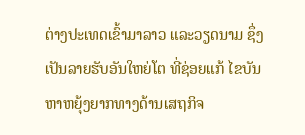ຕ່າງປະເທດເຂົ້າມາລາວ ແລະວຽດນາມ ຊຶ່ງເປັນລາຍຮັບອັນໃຫຍ່ໂຕ ທີ່ຊ່ອຍແກ້ ໄຂບັນຫາຫຍຸ້ງຍາກທາງດ້ານເສຖກິຈ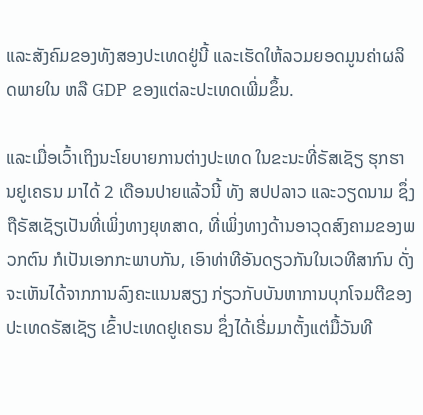ແລະສັງຄົມຂອງທັງສອງປະເທດຢູ່ນີ້ ແລະເຮັດໃຫ້ລວມຍອດມູນຄ່າຜລິດພາຍໃນ ຫລື GDP ຂອງແຕ່ລະປະເທດເພີ່ມຂຶ້ນ.

ແລະເມື່ອເວົ້າເຖິງນະໂຍບາຍການຕ່າງປະເທດ ໃນຂະນະທີ່ຣັສເຊັຽ ຮຸກຮານຢູເຄຣນ ມາໄດ້ 2 ເດືອນປາຍແລ້ວນີ້ ທັງ ສປປລາວ ແລະວຽດນາມ ຊຶ່ງຖືຣັສເຊັຽເປັນທີ່ເພິ່ງທາງຍຸທສາດ, ທີ່ເພິ່ງທາງດ້ານອາວຸດສົງຄາມຂອງພວກຕົນ ກໍເປັນເອກກະພາບກັນ, ເອົາທ່າທີອັນດຽວກັນໃນເວທີສາກົນ ດັ່ງຈະເຫັນໄດ້ຈາກການລົງຄະແນນສຽງ ກ່ຽວກັບບັນຫາການບຸກໂຈມຕີຂອງປະເທດຣັສເຊັຽ ເຂົ້າປະເທດຢູເຄຣນ ຊຶ່ງໄດ້ເຣີ່ມມາຕັ້ງແຕ່ມື້ວັນທີ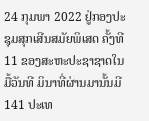24 ກຸມພາ 2022 ຢູ່ກອງປະຊຸມສຸກເສີນສມັຍພິເສດ ຄັ້ງທີ 11 ຂອງສະຫະປະຊາຊາດໃນມື້ວັນທີ ມິນາທີ່ຜ່ານມານັ້ນມີ 141 ປະເທ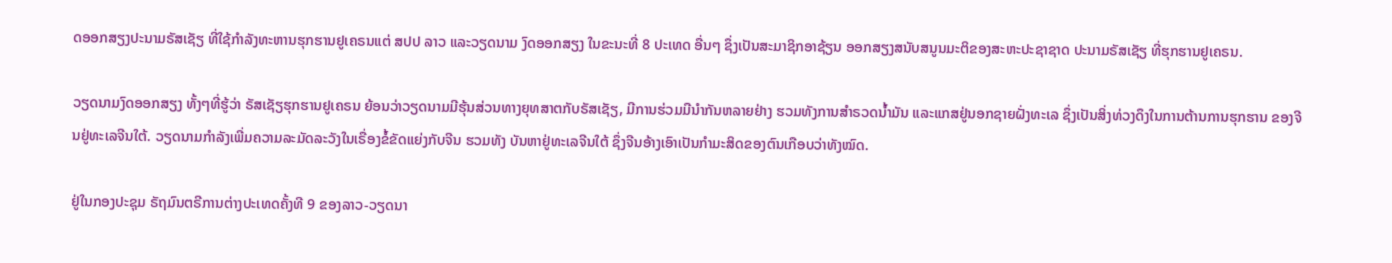ດອອກສຽງປະນາມຣັສເຊັຽ ທີ່ໃຊ້ກຳລັງທະຫານຮຸກຮານຢູເຄຣນແຕ່ ສປປ ລາວ ແລະວຽດນາມ ງົດອອກສຽງ ໃນຂະນະທີ່ 8 ປະເທດ ອື່ນໆ ຊຶ່ງເປັນສະມາຊິກອາຊ້ຽນ ອອກສຽງສນັບສນູນມະຕິຂອງສະຫະປະຊາຊາດ ປະນາມຣັສເຊັຽ ທີ່ຮຸກຮານຢູເຄຣນ.

ວຽດນາມງົດອອກສຽງ ທັ້ງໆທີ່ຮູ້ວ່າ ຣັສເຊັຽຮຸກຮານຢູເຄຣນ ຍ້ອນວ່າວຽດນາມມີຮຸ້ນສ່ວນທາງຍຸທສາຕກັບຣັສເຊັຽ, ມີການຮ່ວມມືນໍາກັນຫລາຍຢ່າງ ຮວມທັງການສໍາຣວດນໍ້າມັນ ແລະແກສຢູ່ນອກຊາຍຝັ່ງທະເລ ຊຶ່ງເປັນສິ່ງທ່ວງດຶງໃນການຕ້ານການຮຸກຮານ ຂອງຈີນຢູ່ທະເລຈີນໃຕ້. ວຽດນາມກໍາລັງເພີ່ມຄວາມລະມັດລະວັງໃນເຣື່ອງຂໍ້ຂັດແຍ່ງກັບຈີນ ຮວມທັງ ບັນຫາຢູ່ທະເລຈີນໃຕ້ ຊຶ່ງຈີນອ້າງເອົາເປັນກໍາມະສິດຂອງຕົນເກືອບວ່າທັງໝົດ.

ຢູ່ໃນກອງປະຊຸມ ຣັຖມົນຕຣີການຕ່າງປະເທດຄັ້ງທີ 9 ຂອງລາວ-ວຽດນາ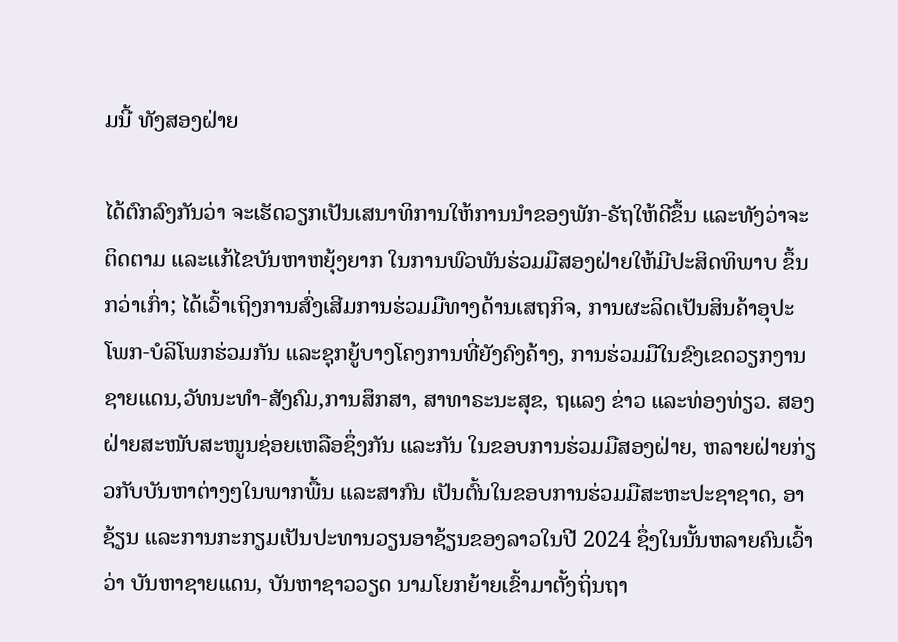ມນີ້ ທັງສອງຝ່າຍ

ໄດ້ຕົກລົງກັນວ່າ ຈະເຮັດວຽກເປັນເສນາທິການໃຫ້ການນໍາຂອງພັກ-ຣັຖໃຫ້ດີຂຶ້ນ ແລະທັງວ່າຈະຕິດຕາມ ແລະແກ້ໄຂບັນຫາຫຍຸ້ງຍາກ ໃນການພົວພັນຮ່ວມມືສອງຝ່າຍໃຫ້ມີປະສິດທິພາບ ຂຶ້ນກວ່າເກົ່າ; ໄດ້ເວົ້າເຖິງການສົ່ງເສີມການຮ່ວມມືທາງດ້ານເສຖກິຈ, ການຜະລິດເປັນສິນຄ້າອຸປະໂພກ-ບໍລິໂພກຮ່ວມກັນ ແລະຊຸກຍູ້ບາງໂຄງການທີ່ຍັງຄົງຄ້າງ, ການຮ່ວມມືໃນຂົງເຂດວຽກງານຊາຍແດນ,ວັທນະທຳ-ສັງຄົມ,ການສຶກສາ, ສາທາຣະນະສຸຂ, ຖແລງ ຂ່າວ ແລະທ່ອງທ່ຽວ. ສອງຝ່າຍສະໜັບສະໜູນຊ່ອຍເຫລືອຊຶ່ງກັນ ແລະກັນ ໃນຂອບການຮ່ວມມືສອງຝ່າຍ, ຫລາຍຝ່າຍກ່ຽວກັບບັນຫາຕ່າງໆໃນພາກພື້ນ ແລະສາກົນ ເປັນຕົ້ນໃນຂອບການຮ່ວມມືສະຫະປະຊາຊາດ, ອາຊ້ຽນ ແລະການກະກຽມເປັນປະທານວຽນອາຊ້ຽນຂອງລາວໃນປີ 2024 ຊຶ່ງໃນນັ້ນຫລາຍຄົນເວົ້າວ່າ ບັນຫາຊາຍແດນ, ບັນຫາຊາວວຽດ ນາມໂຍກຍ້າຍເຂົ້າມາຕັ້ງຖິ່ນຖາ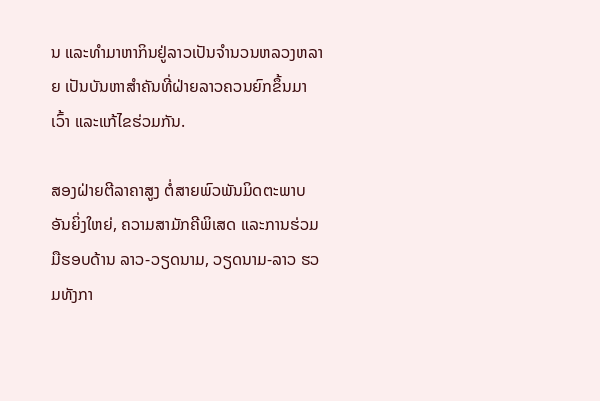ນ ແລະທໍາມາຫາກິນຢູ່ລາວເປັນຈໍານວນຫລວງຫລາຍ ເປັນບັນຫາສໍາຄັນທີ່ຝ່າຍລາວຄວນຍົກຂຶ້ນມາເວົ້າ ແລະແກ້ໄຂຮ່ວມກັນ.

ສອງຝ່າຍຕີລາຄາສູງ ຕໍ່ສາຍພົວພັນມິດຕະພາບອັນຍິ່ງໃຫຍ່, ຄວາມສາມັກຄີພິເສດ ແລະການຮ່ວມມືຮອບດ້ານ ລາວ-ວຽດນາມ, ວຽດນາມ-ລາວ ຮວມທັງກາ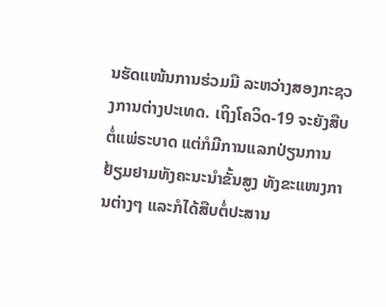ນຮັດແໜ້ນການຮ່ວມມື ລະຫວ່າງສອງກະຊວງການຕ່າງປະເທດ. ເຖິງໂຄວິດ-19 ຈະຍັງສືບຕໍ່ແພ່ຣະບາດ ແຕ່ກໍມີການແລກປ່ຽນການຢ້ຽມຢາມທັງຄະນະນໍາຂັ້ນສູງ ທັງຂະແໜງການຕ່າງໆ ແລະກໍໄດ້ສືບຕໍ່ປະສານ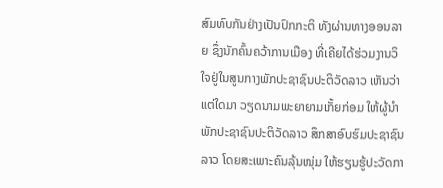ສົມທົບກັນຢ່າງເປັນປົກກະຕິ ທັງຜ່ານທາງອອນລາຍ ຊຶ່ງນັກຄົ້ນຄວ້າການເມືອງ ທີ່ເຄີຍໄດ້ຮ່ວມງານວິໃຈຢູ່ໃນສູນກາງພັກປະຊາຊົນປະຕິວັດລາວ ເຫັນວ່າ ແຕ່ໃດມາ ວຽດນາມພະຍາຍາມເກັ້ຍກ່ອມ ໃຫ້ຜູ້ນໍາພັກປະຊາຊົນປະຕິວັດລາວ ສຶກສາອົບຮົມປະຊາຊົນລາວ ໂດຍສະເພາະຄົນລຸ້ນໜຸ່ມ ໃຫ້ຮຽນຮູ້ປະວັດກາ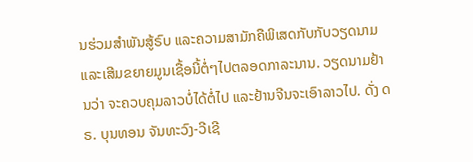ນຮ່ວມສໍາພັນສູ້ຣົບ ແລະຄວາມສາມັກຄືພິເສດກັບກັບວຽດນາມ ແລະເສີມຂຍາຍມູນເຊື້ອນີ້ຕໍ່ໆໄປຕລອດກາລະນານ. ວຽດນາມຢ້ານວ່າ ຈະຄວບຄຸມລາວບໍ່ໄດ້ຕໍ່ໄປ ແລະຢ້ານຈີນຈະເອົາລາວໄປ. ດັ່ງ ດຣ. ບຸນທອນ ຈັນທະວົງ-ວີເຊີ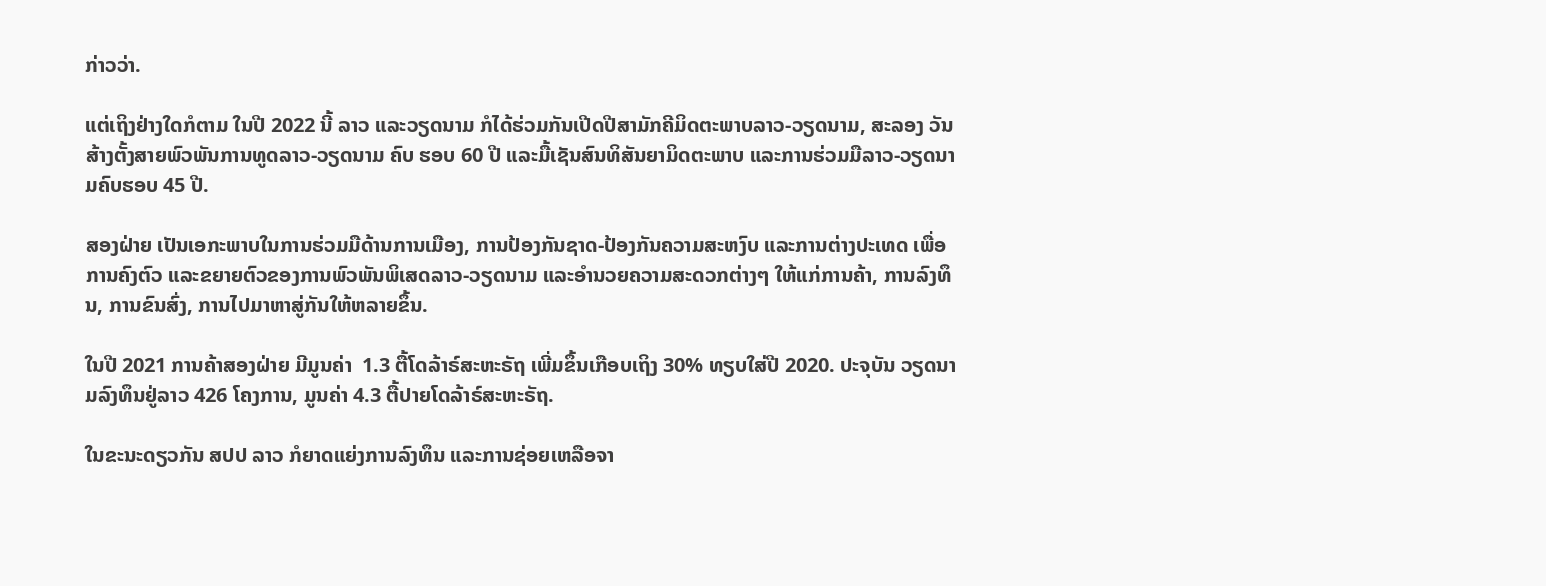ກ່າວວ່າ.

ແຕ່ເຖິງຢ່າງໃດກໍຕາມ ໃນປີ 2022 ນີ້ ລາວ ແລະວຽດນາມ ກໍໄດ້ຮ່ວມກັນເປີດປີສາມັກຄີມິດຕະພາບລາວ-ວຽດນາມ, ສະລອງ ວັນສ້າງຕັ້ງສາຍພົວພັນການທູດລາວ-ວຽດນາມ ຄົບ ຮອບ 60 ປີ ແລະມື້ເຊັນສົນທິສັນຍາມິດຕະພາບ ແລະການຮ່ວມມືລາວ-ວຽດນາມຄົບຮອບ 45 ປີ.

ສອງຝ່າຍ ເປັນເອກະພາບໃນການຮ່ວມມືດ້ານການເມືອງ, ການປ້ອງກັນຊາດ-ປ້ອງກັນຄວາມສະຫງົບ ແລະການຕ່າງປະເທດ ເພື່ອການຄົງຕົວ ແລະຂຍາຍຕົວຂອງການພົວພັນພິເສດລາວ-ວຽດນາມ ແລະອຳນວຍຄວາມສະດວກຕ່າງໆ ໃຫ້ແກ່ການຄ້າ, ການລົງທຶນ, ການຂົນສົ່ງ, ການໄປມາຫາສູ່ກັນໃຫ້ຫລາຍຂຶ້ນ.

ໃນປີ 2021 ການຄ້າສອງຝ່າຍ ມີມູນຄ່າ  1.3 ຕື້ໂດລ້າຣ໌ສະຫະຣັຖ ເພີ່ມຂຶ້ນເກືອບເຖິງ 30% ທຽບໃສ່ປີ 2020. ປະຈຸບັນ ວຽດນາມລົງທຶນຢູ່ລາວ 426 ໂຄງການ, ມູນຄ່າ 4.3 ຕື້ປາຍໂດລ້າຣ໌ສະຫະຣັຖ.

ໃນຂະນະດຽວກັນ ສປປ ລາວ ກໍຍາດແຍ່ງການລົງທຶນ ແລະການຊ່ອຍເຫລືອຈາ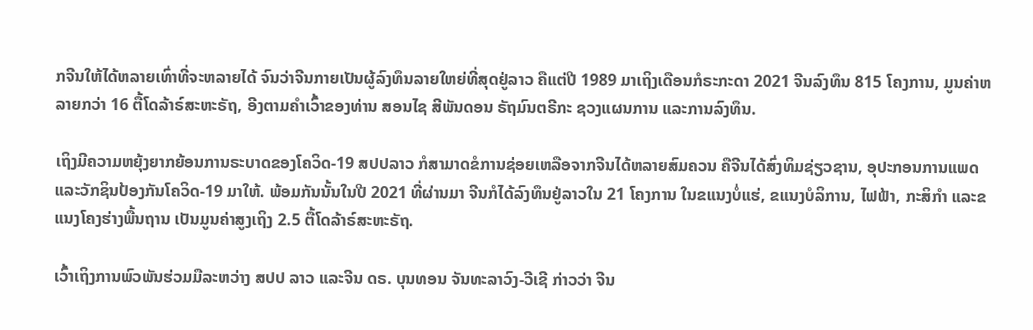ກຈີນໃຫ້ໄດ້ຫລາຍເທົ່າທີ່ຈະຫລາຍໄດ້ ຈົນວ່າຈີນກາຍເປັນຜູ້ລົງທຶນລາຍໃຫຍ່ທີ່ສຸດຢູ່ລາວ ຄືແຕ່ປີ 1989 ມາເຖິງເດືອນກໍຣະກະດາ 2021 ຈີນລົງທຶນ 815 ໂຄງການ, ມູນຄ່າຫລາຍກວ່າ 16 ຕື້ໂດລ້າຣ໌ສະຫະຣັຖ, ອີງຕາມຄໍາເວົ້າຂອງທ່ານ ສອນໄຊ ສີພັນດອນ ຣັຖມົນຕຣີກະ ຊວງແຜນການ ແລະການລົງທຶນ.

ເຖິງມີຄວາມຫຍຸ້ງຍາກຍ້ອນການຣະບາດຂອງໂຄວິດ-19 ສປປລາວ ກໍສາມາດຂໍການຊ່ອຍເຫລືອຈາກຈີນໄດ້ຫລາຍສົມຄວນ ຄືຈີນໄດ້ສົ່ງທິມຊ່ຽວຊານ, ອຸປະກອນການແພດແລະວັກຊິນປ້ອງກັນໂຄວິດ-19 ມາໃຫ້. ພ້ອມກັນນັ້ນໃນປີ 2021 ທີ່ຜ່ານມາ ຈີນກໍໄດ້ລົງທຶນຢູ່ລາວໃນ 21 ໂຄງການ ໃນຂແນງບໍ່ແຮ່, ຂແນງບໍລິການ, ໄຟຟ້າ, ກະສິກໍາ ແລະຂແນງໂຄງຮ່າງພື້ນຖານ ເປັນມູນຄ່າສູງເຖິງ 2.5 ຕື້ໂດລ້າຣ໌ສະຫະຣັຖ.

ເວົ້າເຖິງການພົວພັນຮ່ວມມືລະຫວ່າງ ສປປ ລາວ ແລະຈີນ ດຣ. ບຸນທອນ ຈັນທະລາວົງ-ວີເຊີ ກ່າວວ່າ ຈີນ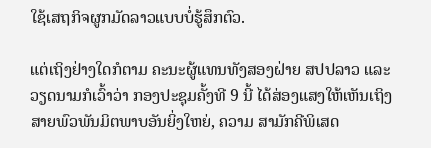ໃຊ້ເສຖກິຈຜູກມັດລາວແບບບໍ່ຮູ້ສຶກຕົວ.

ແຕ່ເຖິງຢ່າງໃດກໍຕາມ ຄະນະຜູ້ແທນທັງສອງຝ່າຍ ສປປລາວ ແລະວຽດນາມກໍເວົ້າວ່າ ກອງປະຊຸມຄັ້ງທີ 9 ນີ້ ໄດ້ສ່ອງແສງໃຫ້ເຫັນເຖິງສາຍພົວພັນມິຕພາບອັນຍິ່ງໃຫຍ່, ຄວາມ ສາມັກຄີພິເສດ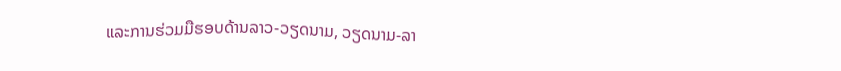ແລະການຮ່ວມມືຮອບດ້ານລາວ-ວຽດນາມ, ວຽດນາມ-ລາ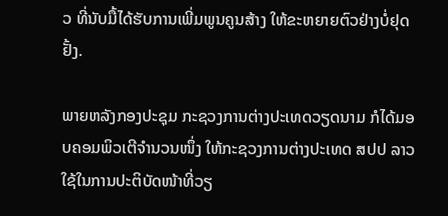ວ ທີ່ນັບມື້ໄດ້ຮັບການເພີ່ມພູນຄູນສ້າງ ໃຫ້ຂະຫຍາຍຕົວຢ່າງບໍ່ຢຸດຢັ້ງ.

ພາຍຫລັງກອງປະຊຸມ ກະຊວງການຕ່າງປະເທດວຽດນາມ ກໍໄດ້ມອບຄອມພິວເຕີຈຳນວນໜຶ່ງ ໃຫ້ກະຊວງການຕ່າງປະເທດ ສປປ ລາວ ໃຊ້ໃນການປະຕິບັດໜ້າທີ່ວຽ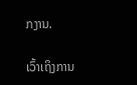ກງານ.

ເວົ້າເຖິງການ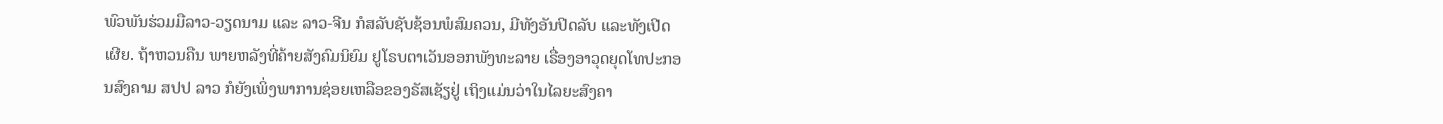ພົວພັນຮ່ວມມືລາວ-ວຽດນາມ ແລະ ລາວ-ຈີນ ກໍສລັບຊັບຊ້ອນພໍສົມຄວນ, ມີທັງອັນປິດລັບ ແລະທັງເປີດເຜີຍ. ຖ້າຫວນຄືນ ພາຍຫລັງທີ່ຄ້າຍສັງຄົມນິຍົມ ຢູໂຣບຕາເວັນອອກພັງທະລາຍ ເຣື່ອງອາວຸດຍຸດໂທປະກອນສົງຄາມ ສປປ ລາວ ກໍຍັງເພິ່ງພາການຊ່ອຍເຫລືອຂອງຣັສເຊັຽຢູ່ ເຖິງແມ່ນວ່າໃນໄລຍະສົງຄາ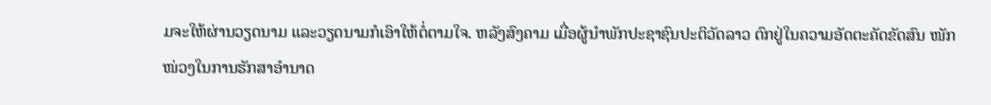ມຈະໃຫ້ຜ່ານວຽດນາມ ແລະວຽດນາມກໍເອົາໃຫ້ຕໍ່ຕາມໃຈ. ຫລັງສົງຄາມ ເມື່ອຜູ້ນໍາພັກປະຊາຊົນປະຕິວັດລາວ ຕົກຢູ່ໃນຄວາມອັດຕະຄັດຂັດສົນ ໜັກໜ່ວງໃນການຮັກສາອໍານາດ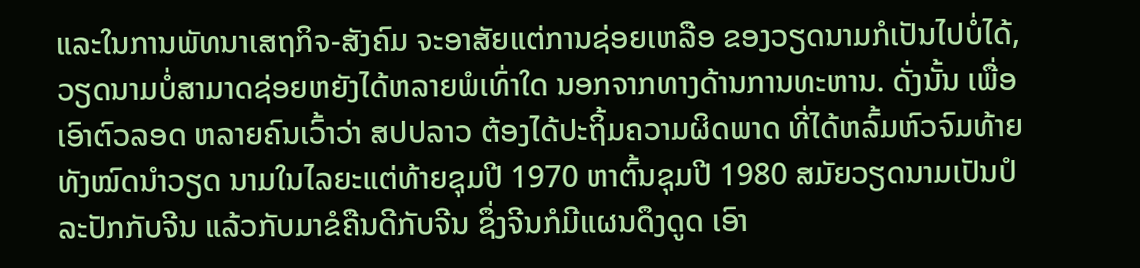ແລະໃນການພັທນາເສຖກິຈ-ສັງຄົມ ຈະອາສັຍແຕ່ການຊ່ອຍເຫລືອ ຂອງວຽດນາມກໍເປັນໄປບໍ່ໄດ້, ວຽດນາມບໍ່ສາມາດຊ່ອຍຫຍັງໄດ້ຫລາຍພໍເທົ່າໃດ ນອກຈາກທາງດ້ານການທະຫານ. ດັ່ງນັ້ນ ເພື່ອເອົາຕົວລອດ ຫລາຍຄົນເວົ້າວ່າ ສປປລາວ ຕ້ອງໄດ້ປະຖິ້ມຄວາມຜິດພາດ ທີ່ໄດ້ຫລົ້ມຫົວຈົມທ້າຍທັງໝົດນໍາວຽດ ນາມໃນໄລຍະແຕ່ທ້າຍຊຸມປີ 1970 ຫາຕົ້ນຊຸມປີ 1980 ສມັຍວຽດນາມເປັນປໍລະປັກກັບຈີນ ແລ້ວກັບມາຂໍຄືນດີກັບຈີນ ຊຶ່ງຈີນກໍມີແຜນດຶງດູດ ເອົາ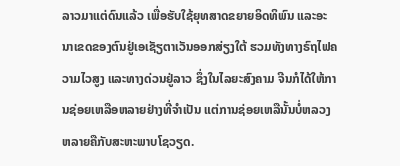ລາວມາແຕ່ດົນແລ້ວ ເພື່ອຮັບໃຊ້ຍຸທສາດຂຍາຍອິດທິພົນ ແລະອະນາເຂດຂອງຕົນຢູ່ເອເຊັຽຕາເວັນອອກສ່ຽງໃຕ້ ຮວມທັງທາງຣົຖໄຟຄວາມໄວສູງ ແລະທາງດ່ວນຢູ່ລາວ ຊຶ່ງໃນໄລຍະສົງຄາມ ຈີນກໍໄດ້ໃຫ້ການຊ່ອຍເຫລືອຫລາຍຢ່າງທີ່ຈໍາເປັນ ແຕ່ການຊ່ອຍເຫລືນັ້ນບໍ່ຫລວງຫລາຍຄືກັບສະຫະພາບໂຊວຽດ.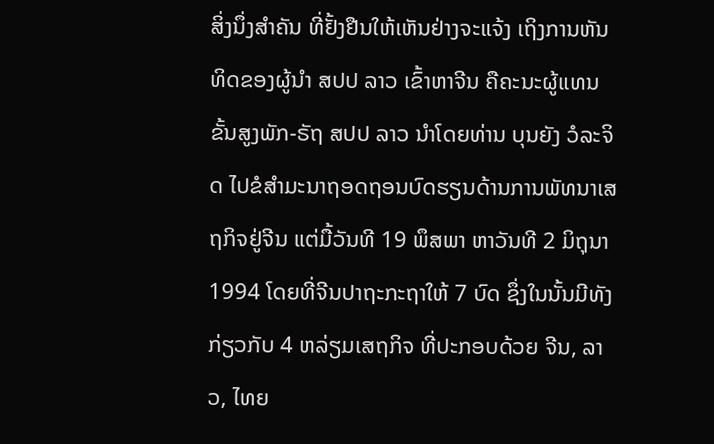ສິ່ງນຶ່ງສໍາຄັນ ທີ່ຢັ້ງຢືນໃຫ້ເຫັນຢ່າງຈະແຈ້ງ ເຖິງການຫັນທິດຂອງຜູ້ນໍາ ສປປ ລາວ ເຂົ້າຫາຈີນ ຄືຄະນະຜູ້ແທນຂັ້ນສູງພັກ-ຣັຖ ສປປ ລາວ ນໍາໂດຍທ່ານ ບຸນຍັງ ວໍລະຈິດ ໄປຂໍສໍາມະນາຖອດຖອນບົດຮຽນດ້ານການພັທນາເສຖກິຈຢູ່ຈີນ ແຕ່ມື້ວັນທີ 19 ພຶສພາ ຫາວັນທີ 2 ມິຖຸນາ 1994 ໂດຍທີ່ຈີນປາຖະກະຖາໃຫ້ 7 ບົດ ຊຶ່ງໃນນັ້ນມີທັງກ່ຽວກັບ 4 ຫລ່ຽມເສຖກິຈ ທີ່ປະກອບດ້ວຍ ຈີນ, ລາວ, ໄທຍ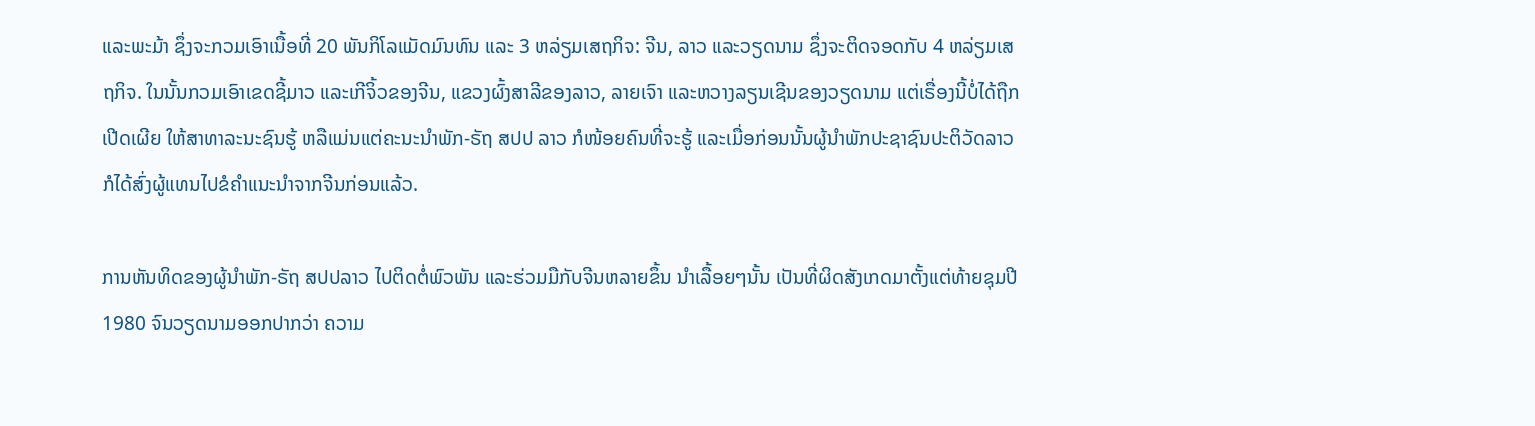ແລະພະມ້າ ຊຶ່ງຈະກວມເອົາເນື້ອທີ່ 20 ພັນກິໂລແມັດມົນທົນ ແລະ 3 ຫລ່ຽມເສຖກິຈ: ຈີນ, ລາວ ແລະວຽດນາມ ຊຶ່ງຈະຕິດຈອດກັບ 4 ຫລ່ຽມເສຖກິຈ. ໃນນັ້ນກວມເອົາເຂດຊີ້ມາວ ແລະເກີຈິ້ວຂອງຈີນ, ແຂວງຜົ້ງສາລີຂອງລາວ, ລາຍເຈົາ ແລະຫວາງລຽນເຊີນຂອງວຽດນາມ ແຕ່ເຣື່ອງນີ້ບໍ່ໄດ້ຖືກເປີດເຜີຍ ໃຫ້ສາທາລະນະຊົນຮູ້ ຫລືແມ່ນແຕ່ຄະນະນໍາພັກ-ຣັຖ ສປປ ລາວ ກໍໜ້ອຍຄົນທີ່ຈະຮູ້ ແລະເມື່ອກ່ອນນັ້ນຜູ້ນໍາພັກປະຊາຊົນປະຕິວັດລາວ ກໍໄດ້ສົ່ງຜູ້ແທນໄປຂໍຄໍາແນະນໍາຈາກຈີນກ່ອນແລ້ວ.

ການຫັນທິດຂອງຜູ້ນໍາພັກ-ຣັຖ ສປປລາວ ໄປຕິດຕໍ່ພົວພັນ ແລະຮ່ວມມືກັບຈີນຫລາຍຂຶ້ນ ນໍາເລື້ອຍໆນັ້ນ ເປັນທີ່ຜິດສັງເກດມາຕັ້ງແຕ່ທ້າຍຊຸມປີ 1980 ຈົນວຽດນາມອອກປາກວ່າ ຄວາມ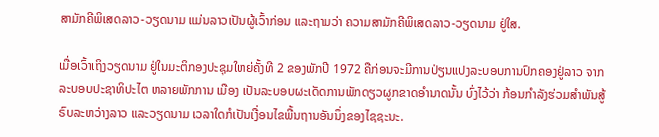ສາມັກຄີພິເສດລາວ-ວຽດນາມ ແມ່ນລາວເປັນຜູ້ເວົ້າກ່ອນ ແລະຖາມວ່າ ຄວາມສາມັກຄີພິເສດລາວ-ວຽດນາມ ຢູ່ໃສ.

ເມື່ອເວົ້າເຖິງວຽດນາມ ຢູ່ໃນມະຕິກອງປະຊຸມໃຫຍ່ຄັ້ງທີ 2 ຂອງພັກປີ 1972 ຄືກ່ອນຈະມີການປ່ຽນແປງລະບອບການປົກຄອງຢູ່ລາວ ຈາກລະບອບປະຊາທິປະໄຕ ຫລາຍພັກການ ເມືອງ ເປັນລະບອບຜະເດັດການພັກດຽວຜູກຂາດອໍານາດນັ້ນ ບົ່ງໄວ້ວ່າ ກ້ອນກໍາລັງຮ່ວມສໍາພັນສູ້ຣົບລະຫວ່າງລາວ ແລະວຽດນາມ ເວລາໃດກໍເປັນເງື່ອນໄຂພື້ນຖານອັນນຶ່ງຂອງໄຊຊະນະ.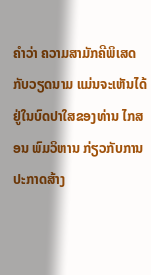ຄໍາວ່າ ຄວາມສາມັກຄີພິເສດກັບວຽດນາມ ແມ່ນຈະເຫັນໄດ້ຢູ່ໃນບົດປາໃສຂອງທ່ານ ໄກສອນ ພົມວິຫານ ກ່ຽວກັບການປະກາດສ້າງ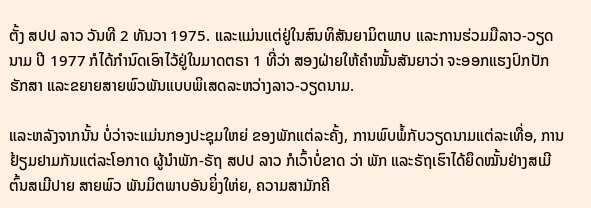ຕັ້ງ ສປປ ລາວ ວັນທີ 2 ທັນວາ 1975. ແລະແມ່ນແຕ່ຢູ່ໃນສົນທິສັນຍາມິຕພາບ ແລະການຮ່ວມມືລາວ-ວຽດນາມ ປີ 1977 ກໍໄດ້ກໍານົດເອົາໄວ້ຢູ່ໃນມາດຕຣາ 1 ທີ່ວ່າ ສອງຝ່າຍໃຫ້ຄໍາໝັ້ນສັນຍາວ່າ ຈະອອກແຮງປົກປັກຮັກສາ ແລະຂຍາຍສາຍພົວພັນແບບພິເສດລະຫວ່າງລາວ-ວຽດນາມ.

ແລະຫລັງຈາກນັ້ນ ບໍ່ວ່າຈະແມ່ນກອງປະຊຸມໃຫຍ່ ຂອງພັກແຕ່ລະຄັ້ງ, ການພົບພໍ້ກັບວຽດນາມແຕ່ລະເທື່ອ, ການຢ້ຽມຢາມກັນແຕ່ລະໂອກາດ ຜູ້ນໍາພັກ-ຣັຖ ສປປ ລາວ ກໍເວົ້າບໍ່ຂາດ ວ່າ ພັກ ແລະຣັຖເຮົາໄດ້ຍຶດໝັ້ນຢ່າງສເມີຕົ້ນສເມີປາຍ ສາຍພົວ ພັນມິຕພາບອັນຍິ່ງໃຫ່ຍ, ຄວາມສາມັກຄີ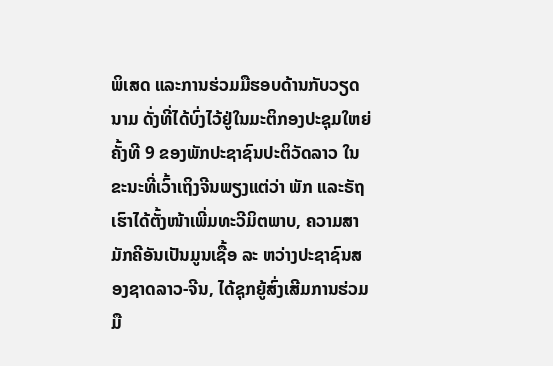ພິເສດ ແລະການຮ່ວມມືຮອບດ້ານກັບວຽດນາມ ດັ່ງທີ່ໄດ້ບົ່ງໄວ້ຢູ່ໃນມະຕິກອງປະຊຸມໃຫຍ່ຄັ້ງທີ 9 ຂອງພັກປະຊາຊົນປະຕິວັດລາວ ໃນຂະນະທີ່ເວົ້າເຖິງຈີນພຽງແຕ່ວ່າ ພັກ ແລະຣັຖເຮົາໄດ້ຕັ້ງໜ້າເພີ່ມທະວີມິຕພາບ, ຄວາມສາມັກຄີອັນເປັນມູນເຊື້ອ ລະ ຫວ່າງປະຊາຊົນສອງຊາດລາວ-ຈີນ, ໄດ້ຊຸກຍູ້ສົ່ງເສີມການຮ່ວມມື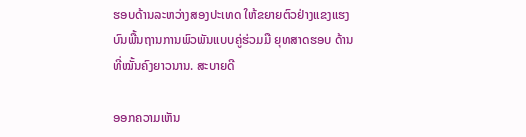ຮອບດ້ານລະຫວ່າງສອງປະເທດ ໃຫ້ຂຍາຍຕົວຢ່າງແຂງແຮງ ບົນພື້ນຖານການພົວພັນແບບຄູ່ຮ່ວມມື ຍຸທສາດຮອບ ດ້ານ ທີ່ໝັ້ນຄົງຍາວນານ. ສະບາຍດີ

ອອກຄວາມເຫັນ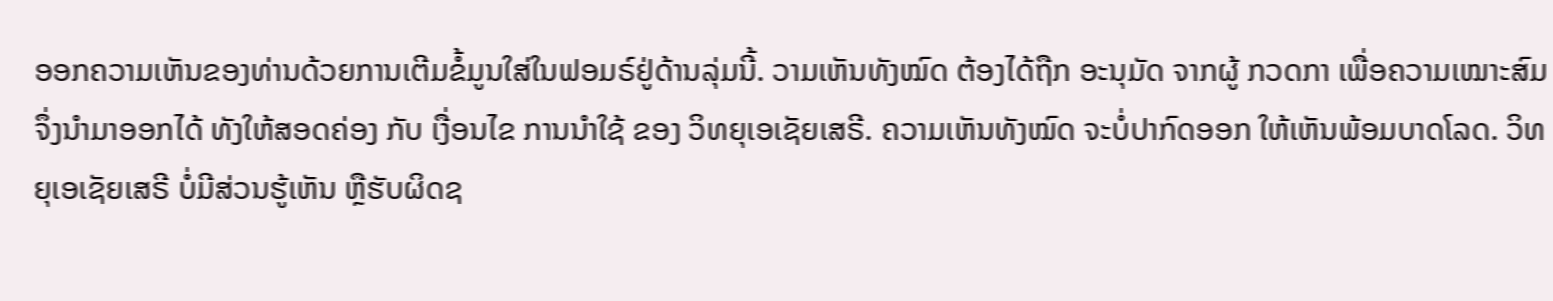ອອກຄວາມເຫັນຂອງທ່ານດ້ວຍການເຕີມຂໍ້ມູນໃສ່ໃນຟອມຣ໌ຢູ່ດ້ານລຸ່ມນີ້. ວາມເຫັນທັງໝົດ ຕ້ອງໄດ້ຖືກ ອະນຸມັດ ຈາກຜູ້ ກວດກາ ເພື່ອຄວາມເໝາະສົມ ຈຶ່ງນໍາມາອອກໄດ້ ທັງໃຫ້ສອດຄ່ອງ ກັບ ເງື່ອນໄຂ ການນຳໃຊ້ ຂອງ ວິທຍຸເອເຊັຍເສຣີ. ຄວາມເຫັນທັງໝົດ ຈະບໍ່ປາກົດອອກ ໃຫ້ເຫັນພ້ອມບາດໂລດ. ວິທຍຸເອເຊັຍເສຣີ ບໍ່ມີສ່ວນຮູ້ເຫັນ ຫຼືຮັບຜິດຊ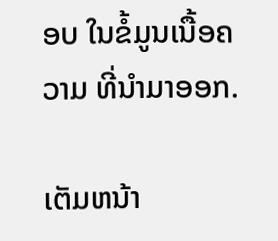ອບ ໃນຂໍ້ມູນເນື້ອຄວາມ ທີ່ນໍາມາອອກ.

ເຕັມຫນ້າ